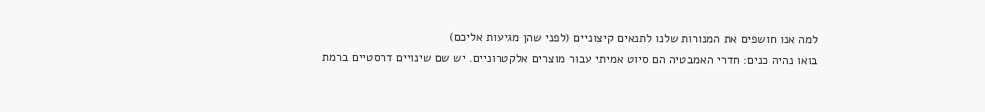למה אנו חושפים את המנורות שלנו לתנאים קיצוניים (לפני שהן מגיעות אליכם)
בואו נהיה כנים: חדרי האמבטיה הם סיוט אמיתי עבור מוצרים אלקטרוניים. יש שם שינויים דרסטיים ברמת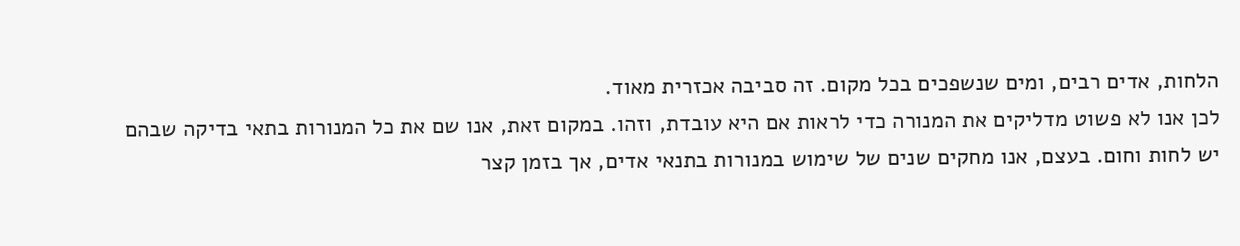הלחות, אדים רבים, ומים שנשפכים בכל מקום. זה סביבה אכזרית מאוד.
לכן אנו לא פשוט מדליקים את המנורה כדי לראות אם היא עובדת, וזהו. במקום זאת, אנו שם את כל המנורות בתאי בדיקה שבהם יש לחות וחום. בעצם, אנו מחקים שנים של שימוש במנורות בתנאי אדים, אך בזמן קצר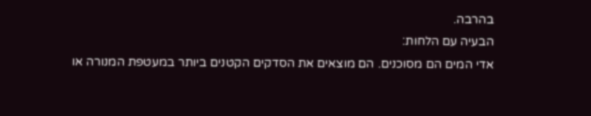בהרבה.
הבעיה עם הלחות:
אדי המים הם מסוכנים. הם מוצאים את הסדקים הקטנים ביותר במעטפת המנורה או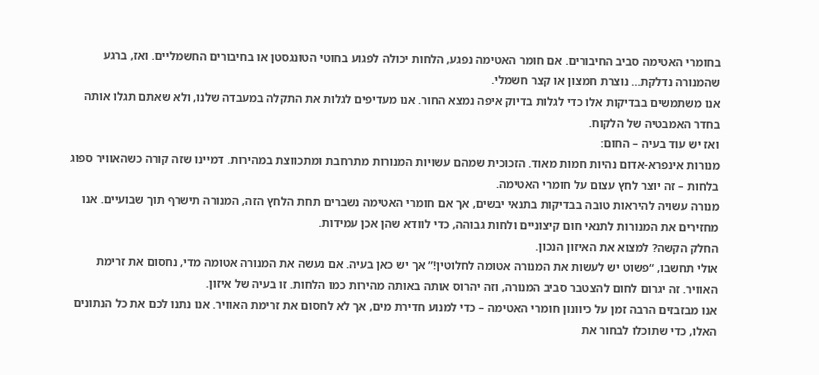בחומרי האטימה סביב החיבורים. אם חומר האטימה נפגע, הלחות יכולה לפגוע בחוטי הטונגסטן או בחיבורים החשמליים. ואז, ברגע שהמנורה נדלקת… נוצרת חמצון או קצר חשמלי.
אנו משתמשים בבדיקות אלו כדי לגלות בדיוק איפה נמצא החור. אנו מעדיפים לגלות את התקלה במעבדה שלנו, ולא שאתם תגלו אותה בחדר האמבטיה של הלקוח.
ואז יש עוד בעיה – החום:
מנורות אינפרא-אדום נהיות חמות מאוד. הזכוכית שמהם עשויות המנורות מתרחבת ומתכווצת במהירות. דמיינו שזה קורה כשהאוויר ספוג בלחות – זה יוצר לחץ עצום על חומרי האטימה.
מנורה עשויה להיראות טובה בבדיקות בתנאי יבשים, אך אם חומרי האטימה נשברים תחת הלחץ הזה, המנורה תישרף תוך שבועיים. אנו מחזירים את המנורות לתנאי חום קיצוניים ולחות גבוהה, כדי לוודא שהן אכן עמידות.
החלק הקשה? למצוא את האיזון הנכון.
אולי תחשבו, “פשוט יש לעשות את המנורה אטומה לחלוטין!” אך יש כאן בעיה. אם נעשה את המנורה אטומה מדי, נחסום את זרימת האוויר. זה יגרום לחום להצטבר סביב המנורה, וזה יהרוס אותה באותה מהירות כמו הלחות. זו בעיה של איזון.
אנו מבזבזים הרבה זמן על כיוונון חומרי האטימה – כדי למנוע חדירת מים, אך לא לחסום את זרימת האוויר. אנו נתנו לכם את כל הנתונים האלו, כדי שתוכלו לבחור את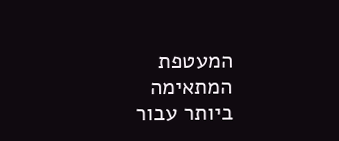המעטפת המתאימה ביותר עבור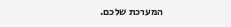המערכת שלכם.